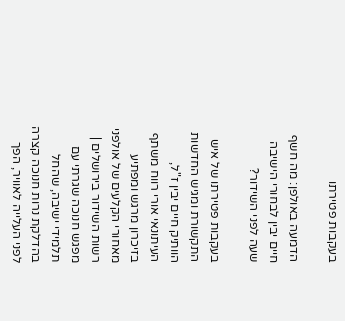בעקבות פטירתו

הדמעה באולפן: מה חשף חיים יבין לבחורי הישיבה שעה לפני השידור?

בעקבות פטירתו של איש התקשורת ומגיש החדשות הוותיק חיים יבין ז"ל, העיתונאי אורי רווח משתף בזיכרון מרגש ומפתיע מאחורי הקלעים של אולפני רשות השידור בירושלים | מפגש חנוכה שגרתי עם תלמידי ישיבה, שהחל בהדלקת נרות חנוכה קצרה לפני העלייה לאוויר, הפך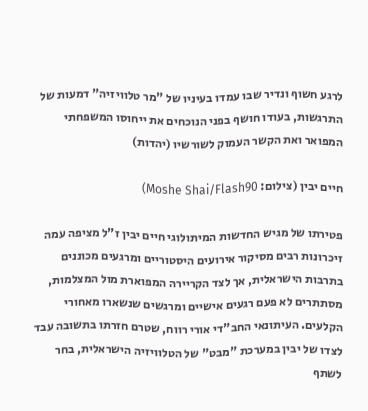לרגע חשוף ונדיר שבו עמדו בעיניו של "מר טלוויזיה" דמעות של התרגשות, בעודו חושף בפני הנוכחים את ייחוסו המשפחתי המפואר ואת הקשר העמוק לשורשיו (יהדות)

חיים יבין (צילום: Moshe Shai/Flash90)

פטירתו של מגיש החדשות המיתולוגי חיים יבין ז"ל מציפה עמה זיכרונות רבים מסיקור אירועים היסטוריים ומרגעים מכוננים בתרבות הישראלית, אך לצד הקריירה המפוארת מול המצלמות, מסתתרים לא פעם רגעים אישיים ומרגשים שנשארו מאחורי הקלעים. העיתונאי החב"די אורי רווח, שטרם חזרתו בתשובה עבד לצדו של יבין במערכת "מבט" של הטלוויזיה הישראלית, בחר לשתף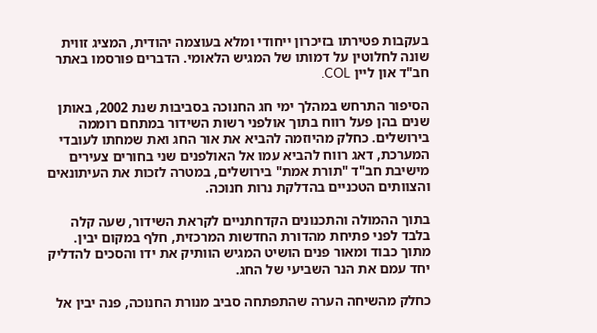בעקבות פטירתו בזיכרון ייחודי ומלא בעוצמה יהודית, המציג זווית שונה לחלוטין על דמותו של המגיש הלאומי. הדברים פורסמו באתר חב"ד און ליין COL.

הסיפור התרחש במהלך ימי חג החנוכה בסביבות שנת 2002, באותן שנים בהן פעל רווח בתוך אולפני רשות השידור במתחם רוממה בירושלים. כחלק מהיוזמה להביא את אור החג ואת שמחתו לעובדי המערכת, דאג רווח להביא עמו אל האולפנים שני בחורים צעירים מישיבת חב"ד "תורת אמת" בירושלים, במטרה לזכות את העיתונאים והצוותים הטכניים בהדלקת נרות חנוכה.

בתוך ההמולה והתכנונים הקדחתניים לקראת השידור, שעה קלה בלבד לפני פתיחת מהדורת החדשות המרכזית, חלף במקום יבין. מתוך כבוד ומאור פנים הושיט המגיש הוותיק את ידו והסכים להדליק יחד עמם את הנר השביעי של החג.

כחלק מהשיחה הערה שהתפתחה סביב מנורת החנוכה, פנה יבין אל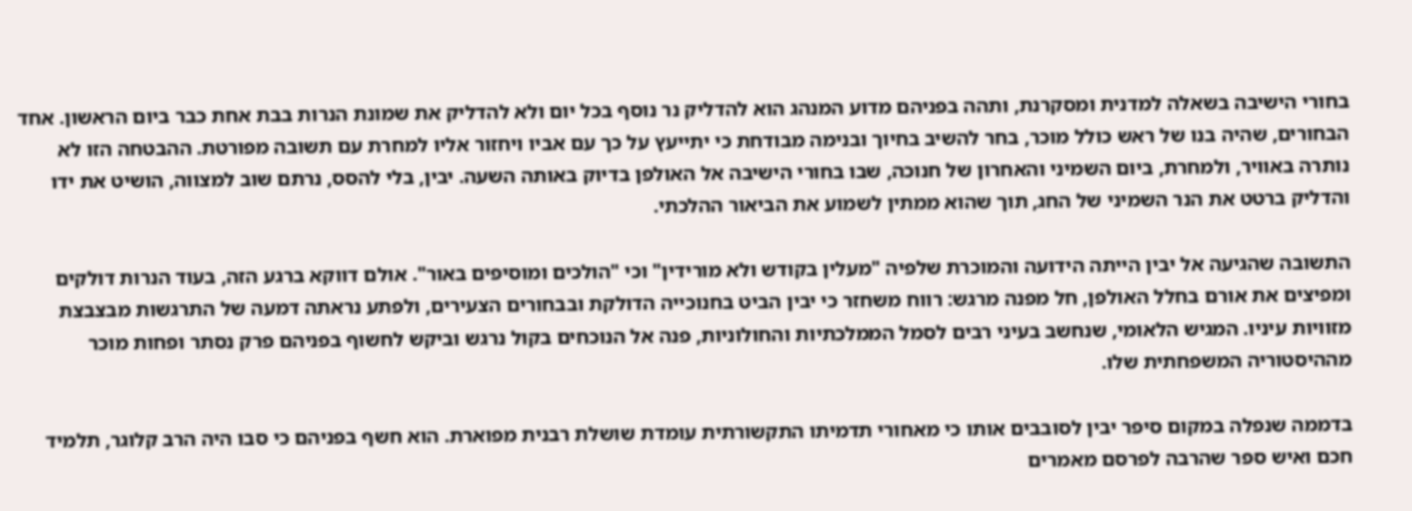בחורי הישיבה בשאלה למדנית ומסקרנת, ותהה בפניהם מדוע המנהג הוא להדליק נר נוסף בכל יום ולא להדליק את שמונת הנרות בבת אחת כבר ביום הראשון. אחד הבחורים, שהיה בנו של ראש כולל מוכר, בחר להשיב בחיוך ובנימה מבודחת כי יתייעץ על כך עם אביו ויחזור אליו למחרת עם תשובה מפורטת. ההבטחה הזו לא נותרה באוויר, ולמחרת, ביום השמיני והאחרון של חנוכה, שבו בחורי הישיבה אל האולפן בדיוק באותה השעה. יבין, בלי להסס, נרתם שוב למצווה, הושיט את ידו והדליק ברטט את הנר השמיני של החג, תוך שהוא ממתין לשמוע את הביאור ההלכתי.

התשובה שהגיעה אל יבין הייתה הידועה והמוכרת שלפיה "מעלין בקודש ולא מורידין" וכי "הולכים ומוסיפים באור". אולם דווקא ברגע הזה, בעוד הנרות דולקים ומפיצים את אורם בחלל האולפן, חל מפנה מרגש: רווח משחזר כי יבין הביט בחנוכייה הדולקת ובבחורים הצעירים, ולפתע נראתה דמעה של התרגשות מבצבצת מזוויות עיניו. המגיש הלאומי, שנחשב בעיני רבים לסמל הממלכתיות והחולוניות, פנה אל הנוכחים בקול נרגש וביקש לחשוף בפניהם פרק נסתר ופחות מוכר מההיסטוריה המשפחתית שלו.

בדממה שנפלה במקום סיפר יבין לסובבים אותו כי מאחורי תדמיתו התקשורתית עומדת שושלת רבנית מפוארת. הוא חשף בפניהם כי סבו היה הרב קלוגר, תלמיד חכם ואיש ספר שהרבה לפרסם מאמרים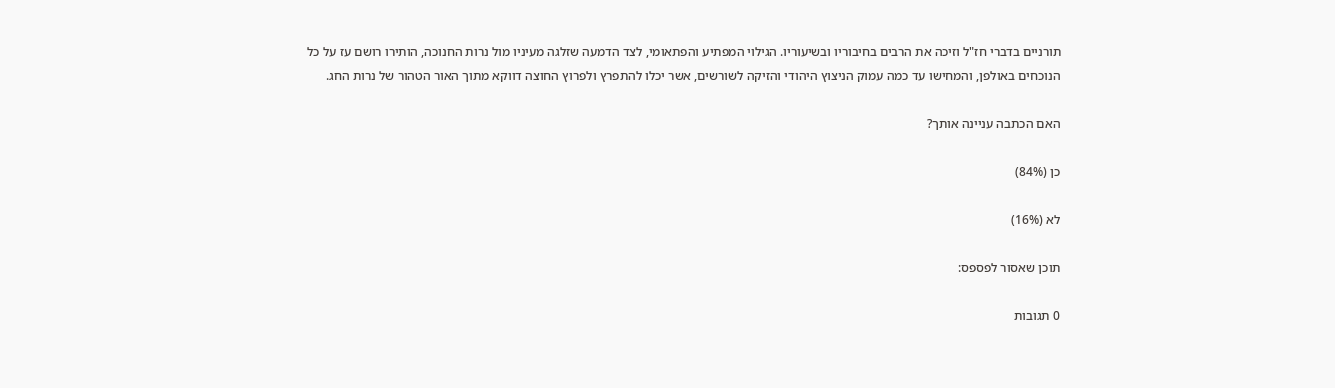תורניים בדברי חז"ל וזיכה את הרבים בחיבוריו ובשיעוריו. הגילוי המפתיע והפתאומי, לצד הדמעה שזלגה מעיניו מול נרות החנוכה, הותירו רושם עז על כל הנוכחים באולפן, והמחישו עד כמה עמוק הניצוץ היהודי והזיקה לשורשים, אשר יכלו להתפרץ ולפרוץ החוצה דווקא מתוך האור הטהור של נרות החג.

האם הכתבה עניינה אותך?

כן (84%)

לא (16%)

תוכן שאסור לפספס:

0 תגובות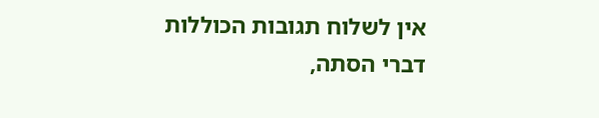אין לשלוח תגובות הכוללות דברי הסתה,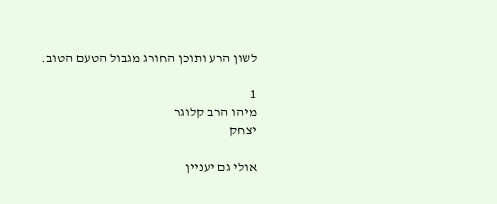לשון הרע ותוכן החורג מגבול הטעם הטוב.

1
מיהו הרב קלוגר
יצחק

אולי גם יעניין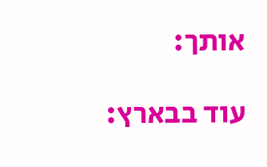אותך:

עוד בבארץ: